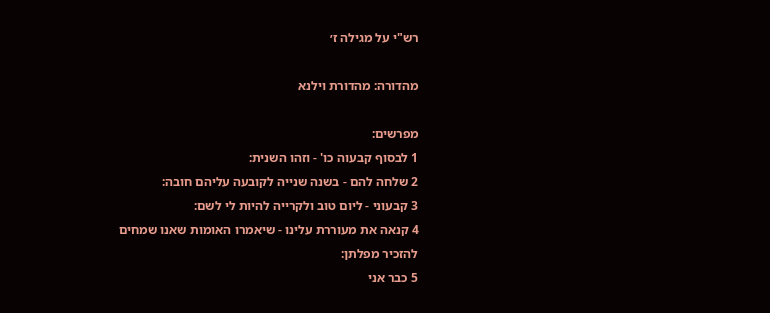רש"י על מגילה ז׳

מהדורה: מהדורת וילנא

מפרשים:
1 לבסוף קבעוה כו' - וזהו השנית:
2 שלחה להם - בשנה שנייה לקובעה עליהם חובה:
3 קבעוני - ליום טוב ולקרייה להיות לי לשם:
4 קנאה את מעוררת עלינו - שיאמרו האומות שאנו שמחים להזכיר מפלתן:
5 כבר אני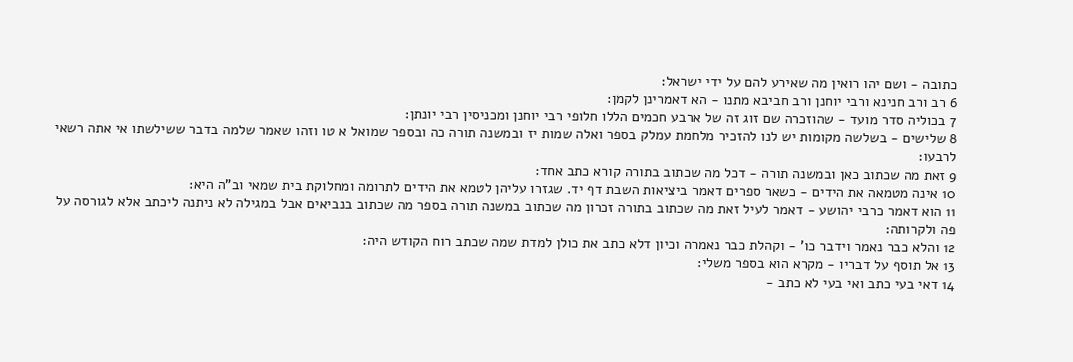כתובה - ושם יהו רואין מה שאירע להם על ידי ישראל:
6 רב ורב חנינא ורבי יוחנן ורב חביבא מתנו - הא דאמרינן לקמן:
7 בכוליה סדר מועד - שהוזכרה שם זוג זה של ארבע חכמים הללו חלופי רבי יוחנן ומכניסין רבי יונתן:
8 שלישים - בשלשה מקומות יש לנו להזכיר מלחמת עמלק בספר ואלה שמות יז ובמשנה תורה כה ובספר שמואל א טו וזהו שאמר שלמה בדבר ששילשתו אי אתה רשאי לרבעו:
9 זאת מה שכתוב כאן ובמשנה תורה - דכל מה שכתוב בתורה קורא כתב אחד:
10 אינה מטמאה את הידים - כשאר ספרים דאמר ביציאות השבת דף יד. שגזרו עליהן לטמא את הידים לתרומה ומחלוקת בית שמאי וב"ה היא:
11 הוא דאמר כרבי יהושע - דאמר לעיל זאת מה שכתוב בתורה זכרון מה שכתוב במשנה תורה בספר מה שכתוב בנביאים אבל במגילה לא ניתנה ליכתב אלא לגורסה על פה ולקרותה:
12 והלא כבר נאמר וידבר כו' - וקהלת כבר נאמרה וכיון דלא כתב את כולן למדת שמה שכתב רוח הקודש היה:
13 אל תוסף על דבריו - מקרא הוא בספר משלי:
14 דאי בעי כתב ואי בעי לא כתב -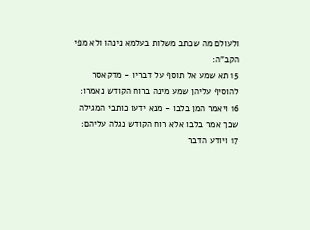ולעולם מה שכתב משלות בעלמא נינהו ולא מפי הקב"ה:
15 תא שמע אל תוסף על דבריו - מדקאסר להוסיף עליהן שמע מינה ברוח הקודש נאמרו:
16 ויאמר המן בלבו - מנא ידעו כותבי המגילה שכך אמר בלבו אלא רוח הקודש נגלה עליהם:
17 ויודע הדבר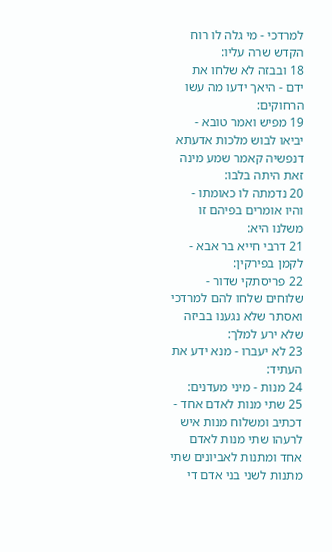למרדכי - מי גלה לו רוח הקדש שרה עליו:
18 ובבזה לא שלחו את ידם - היאך ידעו מה עשו הרחוקים:
19 מפיש ואמר טובא - יביאו לבוש מלכות אדעתא דנפשיה קאמר שמע מינה זאת היתה בלבו:
20 נדמתה לו כאומתו - והיו אומרים בפיהם זו משלנו היא:
21 דרבי חייא בר אבא - לקמן בפירקין:
22 פריסתקי שדור - שלוחים שלחו להם למרדכי ואסתר שלא נגענו בביזה שלא ירע למלך:
23 לא יעברו - מנא ידע את העתיד:
24 מנות - מיני מעדנים:
25 שתי מנות לאדם אחד - דכתיב ומשלוח מנות איש לרעהו שתי מנות לאדם אחד ומתנות לאביונים שתי מתנות לשני בני אדם די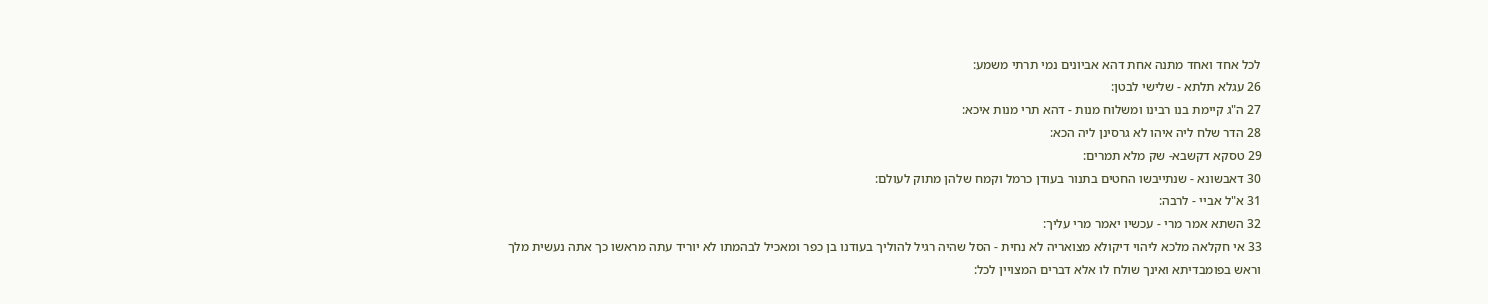לכל אחד ואחד מתנה אחת דהא אביונים נמי תרתי משמע:
26 עגלא תלתא - שלישי לבטן:
27 ה"ג קיימת בנו רבינו ומשלוח מנות - דהא תרי מנות איכא:
28 הדר שלח ליה איהו לא גרסינן ליה הכא:
29 טסקא דקשבא- שק מלא תמרים:
30 דאבשונא - שנתייבשו החטים בתנור בעודן כרמל וקמח שלהן מתוק לעולם:
31 א"ל אביי - לרבה:
32 השתא אמר מרי - עכשיו יאמר מרי עליך:
33 אי חקלאה מלכא ליהוי דיקולא מצואריה לא נחית - הסל שהיה רגיל להוליך בעודנו בן כפר ומאכיל לבהמתו לא יוריד עתה מראשו כך אתה נעשית מלך וראש בפומבדיתא ואינך שולח לו אלא דברים המצויין לכל: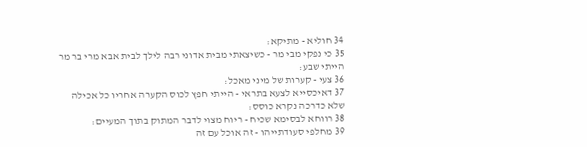34 חוליא - מתיקא:
35 כי נפקי מבי מר - כשיצאתי מבית אדוני רבה לילך לבית אבא מרי בר מר הייתי שבע:
36 צעי - קערות של מיני מאכל:
37 דאיכסייא לצעא בתראי - הייתי חפץ לכוס הקערה אחריו כל אכילה שלא כדרכה נקרא כוסס:
38 רווחא לבסימא שכיח - ריוח מצוי לדבר המתוק בתוך המעיים:
39 מחלפי סעודתייהו - זה אוכל עם זה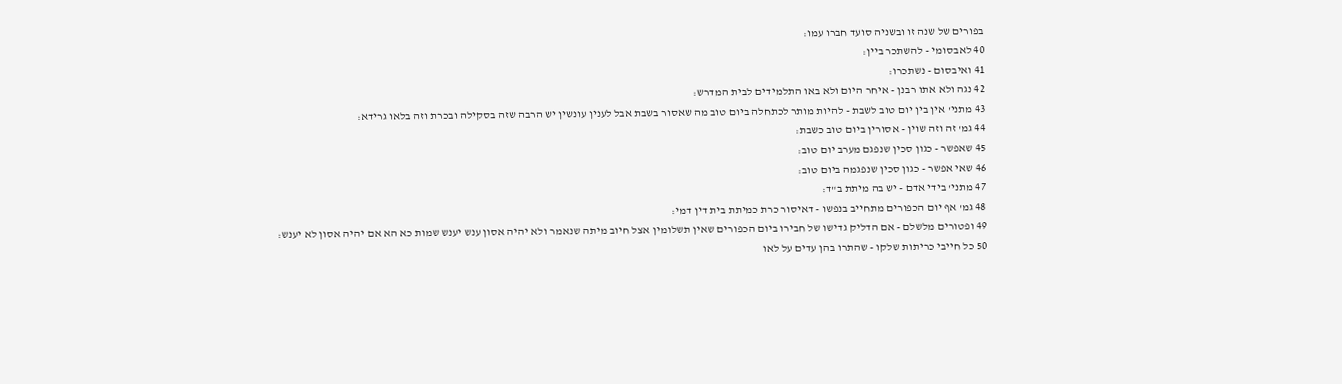בפורים של שנה זו ובשניה סועד חברו עמו:
40 לאבסומי - להשתכר ביין:
41 ואיבסום - נשתכרו:
42 נגה ולא אתו רבנן - איחר היום ולא באו התלמידים לבית המדרש:
43 מתני' אין בין יום טוב לשבת - להיות מותר לכתחלה ביום טוב מה שאסור בשבת אבל לענין עונשין יש הרבה שזה בסקילה ובכרת וזה בלאו גרידא:
44 גמ' זה וזה שוין - אסורין ביום טוב כשבת:
45 שאפשר - כגון סכין שנפגם מערב יום טוב:
46 שאי אפשר - כגון סכין שנפגמה ביום טוב:
47 מתני' בידי אדם - יש בה מיתת ב"ד:
48 גמ' אף יום הכפורים מתחייב בנפשו - דאיסור כרת כמיתת בית דין דמי:
49 ופטורים מלשלם - אם הדליק גדישו של חבירו ביום הכפורים שאין תשלומין אצל חיוב מיתה שנאמר ולא יהיה אסון ענש יענש שמות כא הא אם יהיה אסון לא יענש:
50 כל חייבי כריתות שלקו - שהתרו בהן עדים על לאו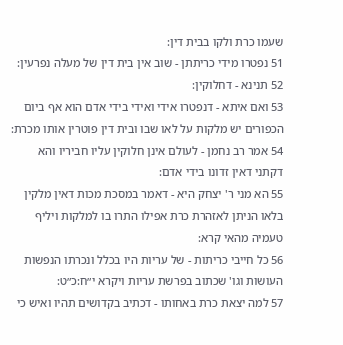שעמו כרת ולקו בבית דין:
51 נפטרו מידי כריתתן - שוב אין בית דין של מעלה נפרעין:
52 תנינא - דחלוקין:
53 ואם איתא - דנפטרו אידי ואידי בידי אדם הוא אף ביום הכפורים יש מלקות על לאו שבו ובית דין פוטרין אותו מכרת:
54 אמר רב נחמן - לעולם אינן חלוקין עליו חביריו והא דקתני דאין זדונו בידי אדם:
55 הא מני ר' יצחק היא - דאמר במסכת מכות דאין מלקין בלאו הניתן לאזהרת כרת אפילו התרו בו למלקות ויליף טעמיה מהאי קרא:
56 כל חייבי כריתות - של עריות היו בכלל ונכרתו הנפשות העושות וגו' שכתוב בפרשת עריות ויקרא י״ח:כ״ט:
57 למה יצאת כרת באחותו - דכתיב בקדושים תהיו ואיש כי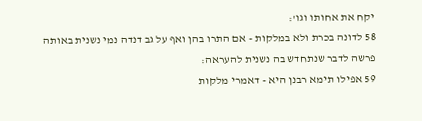יקח את אחותו וגו':
58 לדונה בכרת ולא במלקות - אם התרו בהן ואף על גב דנדה נמי נשנית באותה פרשה לדבר שנתחדש בה נשנית להעראה:
59 אפילו תימא רבנן היא - דאמרי מלקות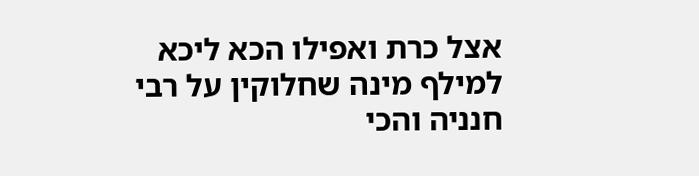אצל כרת ואפילו הכא ליכא למילף מינה שחלוקין על רבי חנניה והכי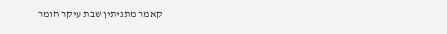קאמר מתניתין שבת עיקר חומר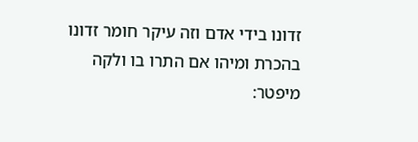זדונו בידי אדם וזה עיקר חומר זדונו בהכרת ומיהו אם התרו בו ולקה מיפטר: